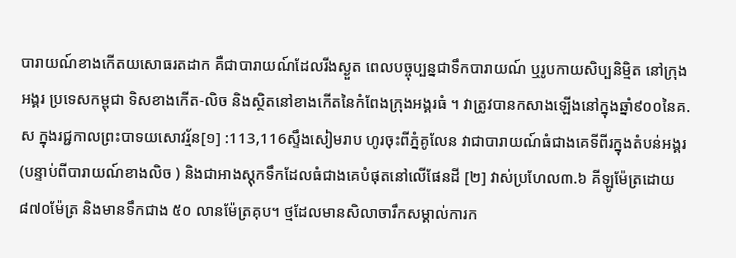បារាយណ៍ខាងកើតយសោធរតដាក គឺជាបារាយណ៍ដែលរីងស្ងួត ពេលបច្ចុប្បន្នជាទឹកបារាយណ៍ ឬរូបកាយសិប្បនិមិ្មត នៅក្រុងអង្គរ ប្រទេសកម្ពុជា ទិសខាងកើត-លិច និងស្ថិតនៅខាងកើតនៃកំពែងក្រុងអង្គរធំ ។ វាត្រូវបានកសាងឡើងនៅក្នុងឆ្នាំ៩០០នៃគ.ស ក្នុងរជ្ជកាលព្រះបាទយសោវរ្ម័ន[១] :113,116ស្ទឹងសៀមរាប ហូរចុះពីភ្នំគូលែន វាជាបារាយណ៍ធំជាងគេទីពីរក្នុងតំបន់អង្គរ (បន្ទាប់ពីបារាយណ៍ខាងលិច ) និងជាអាងស្តុកទឹកដែលធំជាងគេបំផុតនៅលើផែនដី [២] វាស់ប្រហែល៣.៦ គីឡូម៉ែត្រដោយ៨៧០ម៉ែត្រ និងមានទឹកជាង ៥០ លានម៉ែត្រគុប។ ថ្មដែលមានសិលាចារឹកសម្គាល់ការក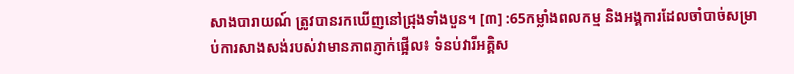សាងបារាយណ៍ ត្រូវបានរកឃើញនៅជ្រុងទាំងបួន។ [៣] :65កម្លាំងពលកម្ម និងអង្គការដែលចាំបាច់សម្រាប់ការសាងសង់របស់វាមានភាពភ្ញាក់ផ្អើល៖ ទំនប់វារីអគ្គិស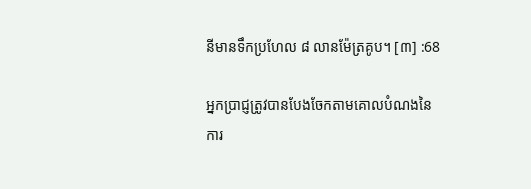នីមានទឹកប្រហែល ៨ លានម៉ែត្រគូប។ [៣] :68

អ្នកប្រាជ្ញត្រូវបានបែងចែកតាមគោលបំណងនៃការ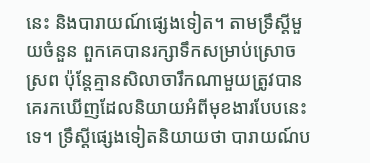នេះ និងបារាយណ៍ផ្សេងទៀត។ តាមទ្រឹស្ដីមួយចំនួន ពួកគេបានរក្សាទឹកសម្រាប់ស្រោចស្រព ប៉ុន្តែគ្មានសិលាចារឹកណាមួយត្រូវបានគេរកឃើញដែលនិយាយអំពីមុខងារបែបនេះទេ។ ទ្រឹស្ដីផ្សេងទៀតនិយាយថា បារាយណ៍ប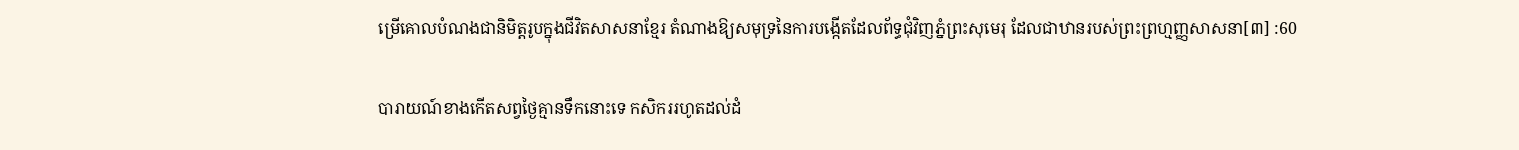ម្រើគោលបំណងជានិមិត្តរូបក្នុងជីវិតសាសនាខ្មែរ តំណាងឱ្យសមុទ្រនៃការបង្កើតដែលព័ទ្ធជុំវិញភ្នំព្រះសុមេរុ ដែលជាឋានរបស់ព្រះព្រហ្មញ្ញសាសនា[៣] :60

បារាយណ៍ខាងកើតសព្វថ្ងៃគ្មានទឹកនោះទេ កសិកររហូតដល់ដំ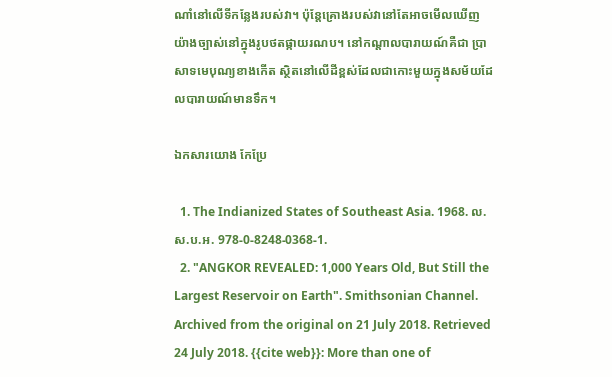ណាំនៅលើទីកន្លែងរបស់វា។ ប៉ុន្តែគ្រោងរបស់វានៅតែអាចមើលឃើញយ៉ាងច្បាស់នៅក្នុងរូបថតផ្កាយរណប។ នៅកណ្តាលបារាយណ៍គឺជា ប្រាសាទមេបុណ្យខាងកើត ស្ថិតនៅលើដីខ្ពស់ដែលជាកោះមួយក្នុងសម័យដែលបារាយណ៍មានទឹក។

ឯកសារយោង កែប្រែ

  1. The Indianized States of Southeast Asia. 1968. ល.ស.ប.អ. 978-0-8248-0368-1.
  2. "ANGKOR REVEALED: 1,000 Years Old, But Still the Largest Reservoir on Earth". Smithsonian Channel. Archived from the original on 21 July 2018. Retrieved 24 July 2018. {{cite web}}: More than one of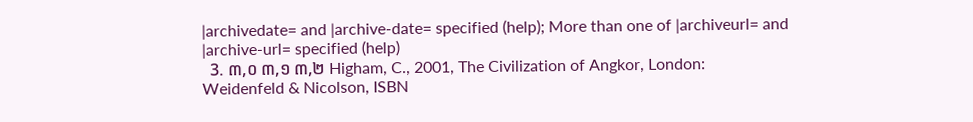|archivedate= and |archive-date= specified (help); More than one of |archiveurl= and |archive-url= specified (help)
  3. ៣,០ ៣,១ ៣,២ Higham, C., 2001, The Civilization of Angkor, London: Weidenfeld & Nicolson, ISBN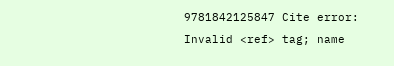9781842125847 Cite error: Invalid <ref> tag; name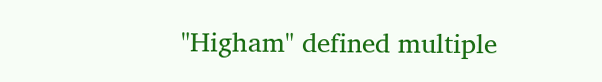"Higham" defined multiple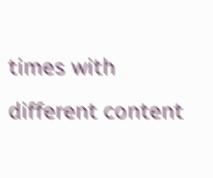times with different content